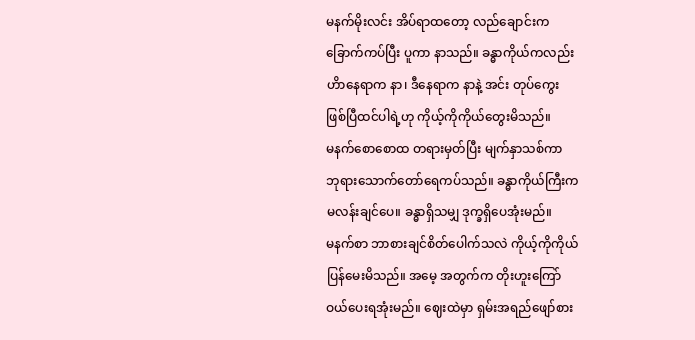မနက်မိုးလင်း အိပ်ရာထတော့ လည်ချောင်းက
ခြောက်ကပ်ပြီး ပူကာ နာသည်။ ခန္ဓာကိုယ်ကလည်း
ဟိာနေရာက နာ၊ ဒီနေရာက နာနဲ့ အင်း တုပ်ကွေး
ဖြစ်ပြီထင်ပါရဲ့ဟု ကိုယ့်ကိုကိုယ်တွေးမိသည်။
မနက်စောစောထ တရားမှတ်ပြီး မျက်နှာသစ်ကာ
ဘုရားသောက်တော်ရေကပ်သည်။ ခန္ဓာကိုယ်ကြီးက
မလန်းချင်ပေ။ ခန္ဓာရှိသမျှ ဒုက္ခရှိပေအုံးမည်။
မနက်စာ ဘာစားချင်စိတ်ပေါက်သလဲ ကိုယ့်ကိုကိုယ်
ပြန်မေးမိသည်။ အမေ့ အတွက်က တိုးဟူးကြော်
ဝယ်ပေးရအုံးမည်။ ဈေးထဲမှာ ရှမ်းအရည်ဖျော်စား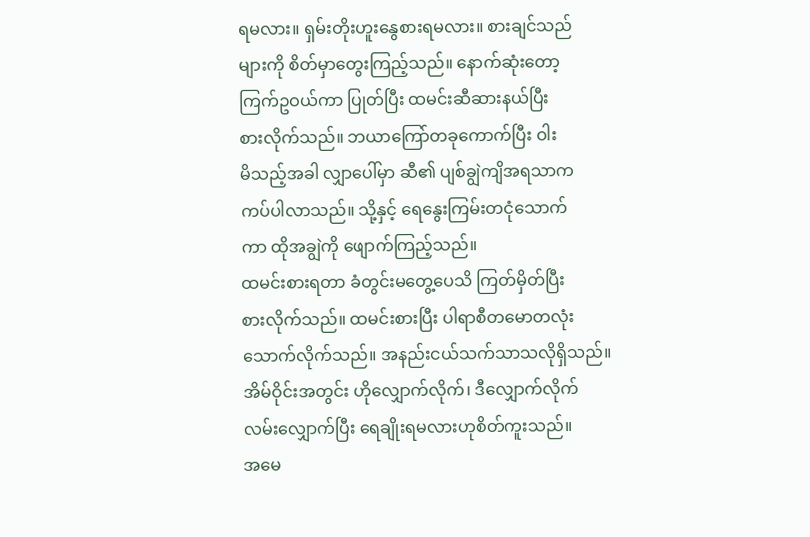ရမလား။ ရှမ်းတိုးဟူးနွေစားရမလား။ စားချင်သည်
များကို စိတ်မှာတွေးကြည့်သည်။ နောက်ဆုံးတော့
ကြက်ဥဝယ်ကာ ပြုတ်ပြီး ထမင်းဆီဆားနယ်ပြီး
စားလိုက်သည်။ ဘယာကြော်တခုကောက်ပြီး ဝါး
မိသည့်အခါ လျှာပေါ်မှာ ဆီ၏ ပျစ်ချွဲကျိအရသာက
ကပ်ပါလာသည်။ သို့နှင့် ရေနွေးကြမ်းတငုံသောက်
ကာ ထိုအချွဲကို ဖျောက်ကြည့်သည်။
ထမင်းစားရတာ ခံတွင်းမတွေ့ပေသိ ကြတ်မှိတ်ပြီး
စားလိုက်သည်။ ထမင်းစားပြီး ပါရာစီတမောတလုံး
သောက်လိုက်သည်။ အနည်းငယ်သက်သာသလိုရှိသည်။
အိမ်ဝိုင်းအတွင်း ဟိုလျှောက်လိုက်၊ ဒီလျှောက်လိုက်
လမ်းလျှောက်ပြီး ရေချိုးရမလားဟုစိတ်ကူးသည်။
အမေ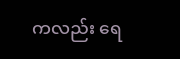ကလည်း ရေ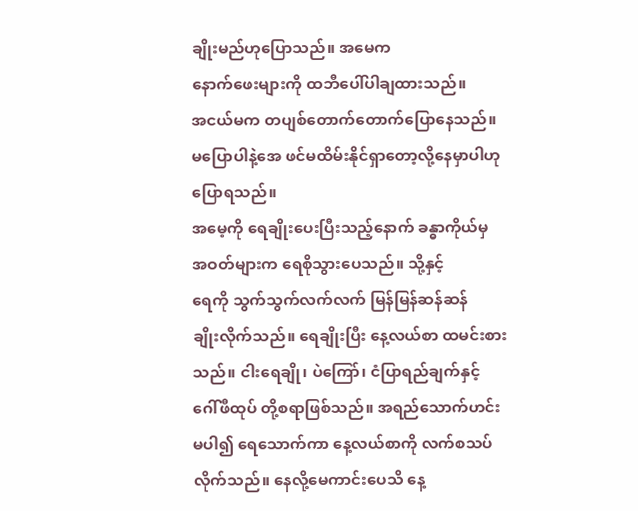ချိုးမည်ဟုပြောသည်။ အမေက
နောက်ဖေးများကို ထဘီပေါ်ပါချထားသည်။
အငယ်မက တပျစ်တောက်တောက်ပြောနေသည်။
မပြောပါနဲ့အေ ဖင်မထိမ်းနိုင်ရှာတော့လို့နေမှာပါဟု
ပြောရသည်။
အမေ့ကို ရေချိုးပေးပြီးသည့်နောက် ခန္ဓာကိုယ်မှ
အဝတ်များက ရေစိုသွားပေသည်။ သို့နှင့်
ရေကို သွက်သွက်လက်လက် မြန်မြန်ဆန်ဆန်
ချိုးလိုက်သည်။ ရေချိုးပြီး နေ့လယ်စာ ထမင်းစား
သည်။ ငါးရေချို၊ ပဲကြော်၊ ငံပြာရည်ချက်နှင့်
ဂေါ်ဖီထုပ် တို့စရာဖြစ်သည်။ အရည်သောက်ဟင်း
မပါ၍ ရေသောက်ကာ နေ့လယ်စာကို လက်စသပ်
လိုက်သည်။ နေလို့မေကာင်းပေသိ နေ့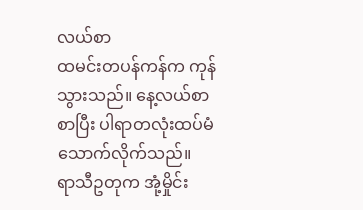လယ်စာ
ထမင်းတပန်ကန်က ကုန်သွားသည်။ နေ့လယ်စာ
စာပြီး ပါရာတလုံးထပ်မံသောက်လိုက်သည်။
ရာသီဥတုက အုံ့မှိုင်း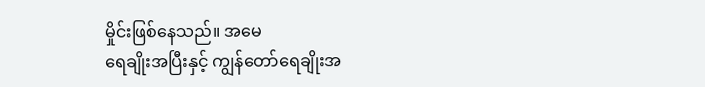မှိုင်းဖြစ်နေသည်။ အမေ
ရေချိုးအပြီးနှင့် ကျွန်တော်ရေချိုးအ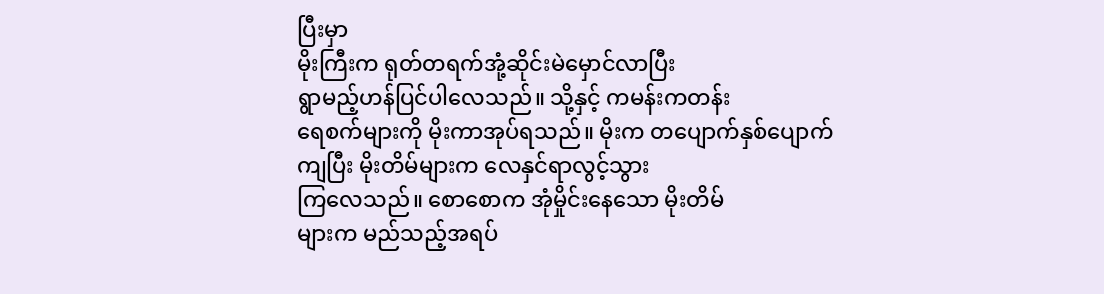ပြီးမှာ
မိုးကြီးက ရုတ်တရက်အုံ့ဆိုင်းမဲမှောင်လာပြီး
ရွာမည့်ဟန်ပြင်ပါလေသည်။ သို့နှင့် ကမန်းကတန်း
ရေစက်များကို မိုးကာအုပ်ရသည်။ မိုးက တပျောက်နှစ်ပျောက်
ကျပြီး မိုးတိမ်များက လေနှင်ရာလွင့်သွား
ကြလေသည်။ စောစောက အုံမှိုင်းနေသော မိုးတိမ်
များက မည်သည့်အရပ်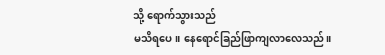သို့ ရောက်သွားသည်
မသိရပေ။ နေရောင်ခြည်ဖြာကျလာလေသည်။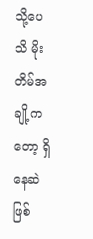သို့ပေသိ မိုးတိမ်အချို့ကတော့ ရှိနေဆဲဖြစ်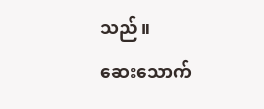သည်။
ဆေးသောက်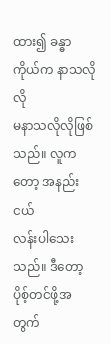ထား၍ ခန္ဓာကိုယ်က နာသလိုလို
မနာသလိုလိုဖြစ်သည်။ လူကတော့ အနည်းငယ်
လန်းပါသေးသည်။ ဒီတော့ ပိုစ့်တင်ဖို့အတွက်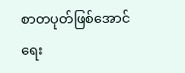စာတပုတ်ဖြစ်အောင် ရေး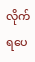လိုက်ရပေ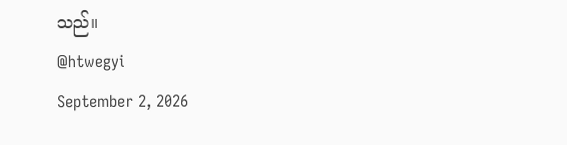သည်။
@htwegyi
September 2, 2026